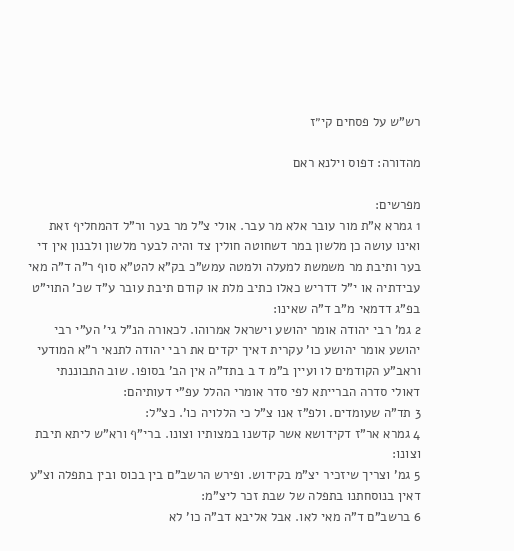רש"ש על פסחים קי״ז

מהדורה: דפוס וילנא ראם

מפרשים:
1 גמרא א"ת מור עובר אלא מר עבר. אולי צ"ל מר בער ור"ל דהמחליף זאת ואינו עושה כן מלשון במר דשחוטה חולין צד והיה לבער מלשון ולבנון אין די בער ותיבת מר משמשת למעלה ולמטה עמש"כ בק"א להט"א סוף ר"ה ד"ה מאי עבידתיה או י"ל דדריש כאלו כתיב מלת או קודם תיבת עובר ע"ד שכ' התוי"ט בפ"ג דדמאי מ"ב ד"ה שאינו:
2 גמ' רבי יהודה אומר יהושע וישראל אמרוהו. לכאורה הנ"ל גי' הע"י רבי יהושע אומר יהושע כו' עקרית דאיך יקדים את רבי יהודה לתנאי ר"א המודעי וראב"ע הקודמים לו ועיין ב"מ ד ב בתד"ה אין הב' בסופו. שוב התבוננתי דאולי סדרה הברייתא לפי סדר אומרי ההלל עפ"י דעותיהם:
3 תד"ה שעומדים. ולפ"ז אנו צ"ל כי הללויה כו'. כצ"ל:
4 גמרא אר"ז דקידושא אשר קדשנו במצותיו וצונו. ברי"ף ורא"ש ליתא תיבת וצונו:
5 גמ' וצריך שיזכיר יצ"מ בקידוש. ופירש הרשב"ם בין בכוס ובין בתפלה וצ"ע דאין בנוסחתנו בתפלה של שבת זכר ליצ"מ:
6 ברשב"ם ד"ה מאי לאו. אבל אליבא דב"ה כו' לא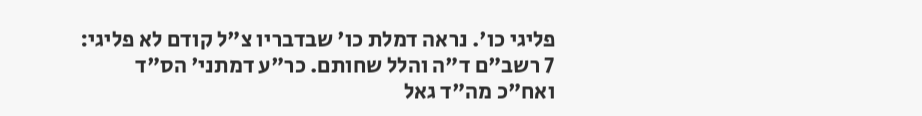פליגי כו'. נראה דמלת כו' שבדבריו צ"ל קודם לא פליגי:
7 רשב"ם ד"ה והלל שחותם. כר"ע דמתני' הס"ד ואח"כ מה"ד גאל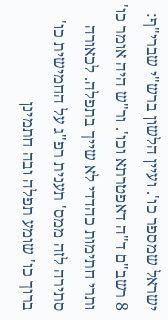ישראל שמספר כו'. ועיין הלשון ברש"י שברי"ף:
8 רשב"ם ד"ה דאפטרתא וכו'. ור"ש היה אומר כו' ותרי חתימות כהדדי לא שייך בתפלה. לכאורה סתירה לזה ממס' תענית רפ"ג על החמישית כו' ברוך כו' שומע תפלה ובה חתמינן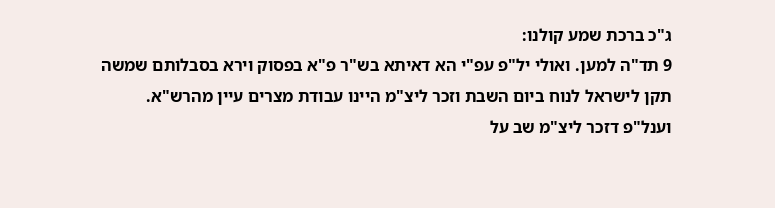ג"כ ברכת שמע קולנו:
9 תד"ה למען. ואולי יל"פ עפ"י הא דאיתא בש"ר פ"א בפסוק וירא בסבלותם שמשה תקן לישראל לנוח ביום השבת וזכר ליצ"מ היינו עבודת מצרים עיין מהרש"א. וענל"פ דזכר ליצ"מ שב על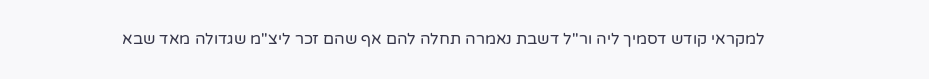למקראי קודש דסמיך ליה ור"ל דשבת נאמרה תחלה להם אף שהם זכר ליצ"מ שגדולה מאד שבא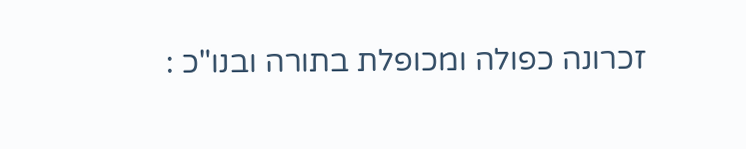זכרונה כפולה ומכופלת בתורה ובנו"כ :